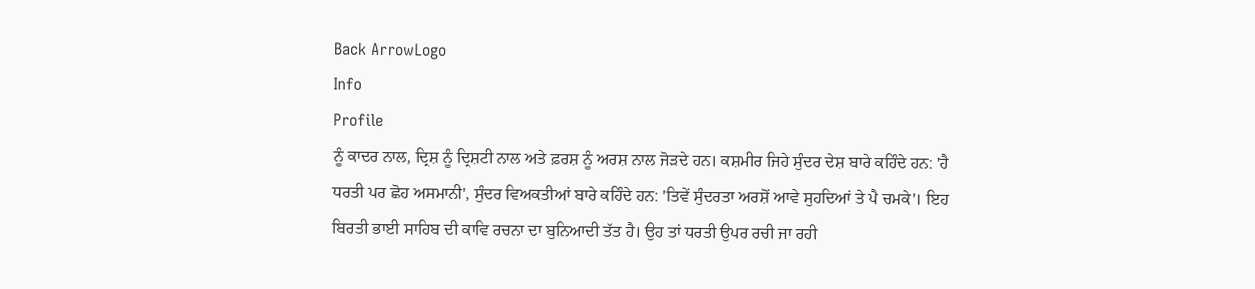Back ArrowLogo
Info
Profile
ਨੂੰ ਕਾਦਰ ਨਾਲ, ਦ੍ਰਿਸ਼ ਨੂੰ ਦ੍ਰਿਸ਼ਟੀ ਨਾਲ ਅਤੇ ਫ਼ਰਸ਼ ਨੂੰ ਅਰਸ਼ ਨਾਲ ਜੋੜਦੇ ਹਨ। ਕਸ਼ਮੀਰ ਜਿਹੇ ਸੁੰਦਰ ਦੇਸ਼ ਬਾਰੇ ਕਹਿੰਦੇ ਹਨ: 'ਹੈ ਧਰਤੀ ਪਰ ਛੋਹ ਅਸਮਾਨੀ', ਸੁੰਦਰ ਵਿਅਕਤੀਆਂ ਬਾਰੇ ਕਹਿੰਦੇ ਹਨ: 'ਤਿਵੇਂ ਸੁੰਦਰਤਾ ਅਰਸ਼ੋਂ ਆਵੇ ਸੁਹਦਿਆਂ ਤੇ ਪੈ ਚਮਕੇ'। ਇਹ ਬਿਰਤੀ ਭਾਈ ਸਾਹਿਬ ਦੀ ਕਾਵਿ ਰਚਨਾ ਦਾ ਬੁਨਿਆਦੀ ਤੱਤ ਹੈ। ਉਹ ਤਾਂ ਧਰਤੀ ਉਪਰ ਰਚੀ ਜਾ ਰਹੀ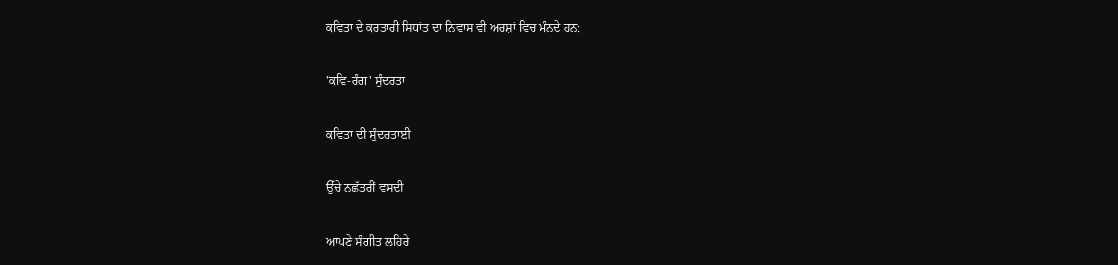ਕਵਿਤਾ ਦੇ ਕਰਤਾਰੀ ਸਿਧਾਂਤ ਦਾ ਨਿਵਾਸ ਵੀ ਅਰਸ਼ਾਂ ਵਿਚ ਮੰਨਦੇ ਹਨ:

'ਕਵਿ-ਰੰਗ' ਸੁੰਦਰਤਾ

ਕਵਿਤਾ ਦੀ ਸੁੰਦਰਤਾਈ

ਉੱਚੇ ਨਛੱਤਰੀਂ ਵਸਦੀ

ਆਪਣੇ ਸੰਗੀਤ ਲਹਿਰੇ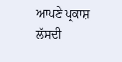ਆਪਣੇ ਪ੍ਰਕਾਸ਼ ਲੱਸਦੀ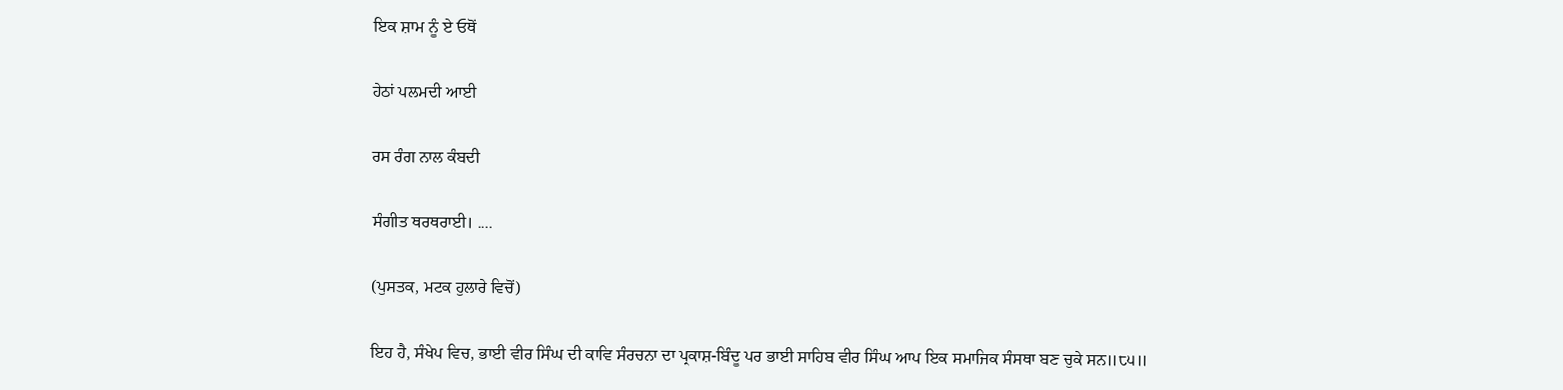ਇਕ ਸ਼ਾਮ ਨੂੰ ਏ ਓਥੋਂ

ਹੇਠਾਂ ਪਲਮਦੀ ਆਈ

ਰਸ ਰੰਗ ਨਾਲ ਕੰਬਦੀ

ਸੰਗੀਤ ਥਰਥਰਾਈ। ....

(ਪੁਸਤਕ, ਮਟਕ ਹੁਲਾਰੇ ਵਿਚੋਂ)

ਇਹ ਹੈ, ਸੰਖੇਪ ਵਿਚ, ਭਾਈ ਵੀਰ ਸਿੰਘ ਦੀ ਕਾਵਿ ਸੰਰਚਨਾ ਦਾ ਪ੍ਰਕਾਸ਼-ਬਿੰਦੂ ਪਰ ਭਾਈ ਸਾਹਿਬ ਵੀਰ ਸਿੰਘ ਆਪ ਇਕ ਸਮਾਜਿਕ ਸੰਸਥਾ ਬਣ ਚੁਕੇ ਸਨ॥੮੫॥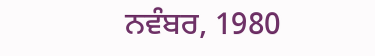ਨਵੰਬਰ, 1980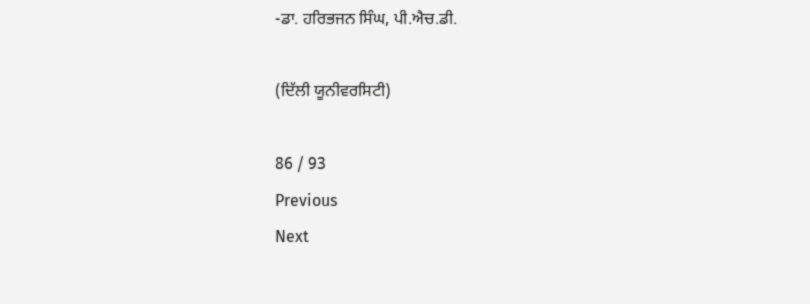-ਡਾ. ਹਰਿਭਜਨ ਸਿੰਘ, ਪੀ.ਐਚ.ਡੀ.

(ਦਿੱਲੀ ਯੂਨੀਵਰਸਿਟੀ)

86 / 93
Previous
Next